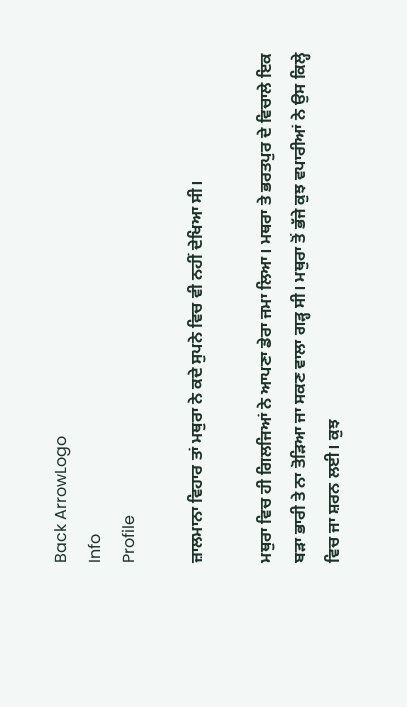Back ArrowLogo
Info
Profile

ਜ਼ਾਲਮਾਨਾ ਵਿਹਾਰ ਤਾਂ ਮਥੁਰਾ ਨੇ ਕਦੇ ਸੁਪਨੇ ਵਿਚ ਵੀ ਨਹੀਂ ਦੇਖਿਆ ਸੀ।

ਮਥੁਰਾ ਵਿਚ ਹੀ ਗਿਲਜਿਆਂ ਨੇ ਆਪਣਾ ਡੇਰਾ ਜਮਾ ਲਿਆ। ਮਥਰਾ ਤੇ ਭਰਤਪੁਰ ਦੇ ਵਿਚਾਲੇ ਇਕ ਬੜਾ ਭਾਰੀ ਤੇ ਨਾ ਤੋੜਿਆ ਜਾ ਸਕਣ ਵਾਲਾ ਗੜ੍ਹ ਸੀ। ਮਥੁਰਾ ਤੋਂ ਭੱਜੇ ਕੁਝ ਵਪਾਰੀਆਂ ਨੇ ਉਸ ਕਿਲ੍ਹੇ ਵਿਚ ਜਾ ਸ਼ਰਨ ਲਈ। ਕੁਝ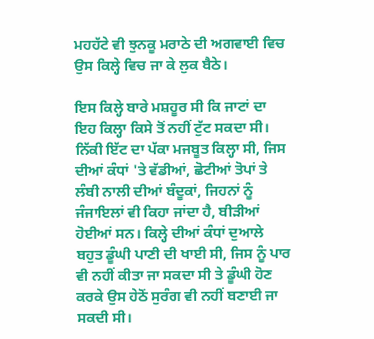ਮਹਹੱਟੇ ਵੀ ਝੁਨਕੂ ਮਰਾਠੇ ਦੀ ਅਗਵਾਈ ਵਿਚ ਉਸ ਕਿਲ੍ਹੇ ਵਿਚ ਜਾ ਕੇ ਲੁਕ ਬੈਠੇ।

ਇਸ ਕਿਲ੍ਹੇ ਬਾਰੇ ਮਸ਼ਹੂਰ ਸੀ ਕਿ ਜਾਟਾਂ ਦਾ ਇਹ ਕਿਲ੍ਹਾ ਕਿਸੇ ਤੋਂ ਨਹੀਂ ਟੁੱਟ ਸਕਦਾ ਸੀ। ਨਿੱਕੀ ਇੱਟ ਦਾ ਪੱਕਾ ਮਜਬੂਤ ਕਿਲ੍ਹਾ ਸੀ, ਜਿਸ ਦੀਆਂ ਕੰਧਾਂ 'ਤੇ ਵੱਡੀਆਂ, ਛੋਟੀਆਂ ਤੋਪਾਂ ਤੇ ਲੰਬੀ ਨਾਲੀ ਦੀਆਂ ਬੰਦੂਕਾਂ, ਜਿਹਨਾਂ ਨੂੰ ਜੰਜਾਇਲਾਂ ਵੀ ਕਿਹਾ ਜਾਂਦਾ ਹੈ, ਬੀੜੀਆਂ ਹੋਈਆਂ ਸਨ। ਕਿਲ੍ਹੇ ਦੀਆਂ ਕੰਧਾਂ ਦੁਆਲੇ ਬਹੁਤ ਡੂੰਘੀ ਪਾਣੀ ਦੀ ਖਾਈ ਸੀ, ਜਿਸ ਨੂੰ ਪਾਰ ਵੀ ਨਹੀਂ ਕੀਤਾ ਜਾ ਸਕਦਾ ਸੀ ਤੇ ਡੂੰਘੀ ਹੋਣ ਕਰਕੇ ਉਸ ਹੇਠੋਂ ਸੁਰੰਗ ਵੀ ਨਹੀਂ ਬਣਾਈ ਜਾ ਸਕਦੀ ਸੀ।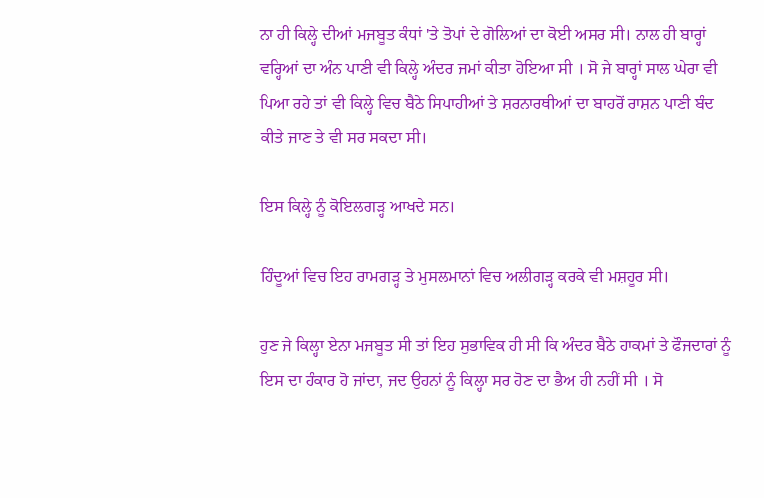ਨਾ ਹੀ ਕਿਲ੍ਹੇ ਦੀਆਂ ਮਜਬੂਤ ਕੰਧਾਂ 'ਤੇ ਤੋਪਾਂ ਦੇ ਗੋਲਿਆਂ ਦਾ ਕੋਈ ਅਸਰ ਸੀ। ਨਾਲ ਹੀ ਬਾਰ੍ਹਾਂ ਵਰ੍ਹਿਆਂ ਦਾ ਅੰਨ ਪਾਣੀ ਵੀ ਕਿਲ੍ਹੇ ਅੰਦਰ ਜਮਾਂ ਕੀਤਾ ਹੋਇਆ ਸੀ । ਸੋ ਜੇ ਬਾਰ੍ਹਾਂ ਸਾਲ ਘੇਰਾ ਵੀ ਪਿਆ ਰਹੇ ਤਾਂ ਵੀ ਕਿਲ੍ਹੇ ਵਿਚ ਬੈਠੇ ਸਿਪਾਹੀਆਂ ਤੇ ਸ਼ਰਨਾਰਥੀਆਂ ਦਾ ਬਾਹਰੋਂ ਰਾਸ਼ਨ ਪਾਣੀ ਬੰਦ ਕੀਤੇ ਜਾਣ ਤੇ ਵੀ ਸਰ ਸਕਦਾ ਸੀ।

ਇਸ ਕਿਲ੍ਹੇ ਨੂੰ ਕੋਇਲਗੜ੍ਹ ਆਖਦੇ ਸਨ।

ਹਿੰਦੂਆਂ ਵਿਚ ਇਹ ਰਾਮਗੜ੍ਹ ਤੇ ਮੁਸਲਮਾਨਾਂ ਵਿਚ ਅਲੀਗੜ੍ਹ ਕਰਕੇ ਵੀ ਮਸ਼ਹੂਰ ਸੀ।

ਹੁਣ ਜੇ ਕਿਲ੍ਹਾ ਏਨਾ ਮਜਬੂਤ ਸੀ ਤਾਂ ਇਹ ਸੁਭਾਵਿਕ ਹੀ ਸੀ ਕਿ ਅੰਦਰ ਬੈਠੇ ਹਾਕਮਾਂ ਤੇ ਫੌਜਦਾਰਾਂ ਨੂੰ ਇਸ ਦਾ ਹੰਕਾਰ ਹੋ ਜਾਂਦਾ, ਜਦ ਉਹਨਾਂ ਨੂੰ ਕਿਲ੍ਹਾ ਸਰ ਹੋਣ ਦਾ ਭੈਅ ਹੀ ਨਹੀਂ ਸੀ । ਸੋ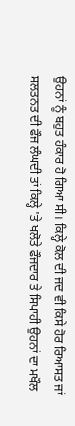ਉਹਨਾਂ ਨੂੰ ਬਹੁਤ ਹੰਕਾਰ ਹੋ ਗਿਆ ਸੀ। ਕਿਲ੍ਹੇ ਕੋਲ ਦੀ ਜਦ ਵੀ ਕਿਸੇ ਹੋਰ ਰਿਆਸਤ ਜਾਂ ਸਲਤਨਤ ਦੀ ਫੌਜ ਲੰਘਦੀ ਤਾਂ ਕਿਲ੍ਹੇ 'ਤੇ ਖਲੋਤੇ ਫੌਜਦਾਰ ਤੇ ਸਿਪਾਹੀ ਉਹਨਾਂ ਦਾ ਮਖੌਲ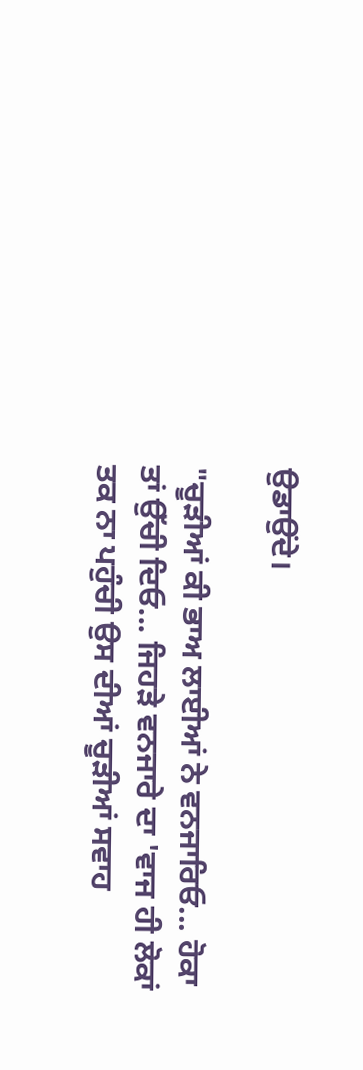ਉਡਾਉਂਦੇ।

"ਚੂੜੀਆਂ ਕੀ ਭਾਅ ਲਾਈਆਂ ਨੇ ਵਨਜਾਰਿਓ... ਹੋਕਾ ਤਾਂ ਉੱਚੀ ਦਿਓ... ਜਿਹੜੇ ਵਨਜਾਰੇ ਦਾ 'ਵਾਜ ਹੀ ਲੋਕਾਂ ਤਕ ਨਾ ਪਹੁੰਚੀ ਉਸ ਦੀਆਂ ਚੂੜੀਆਂ ਸਵਾਹ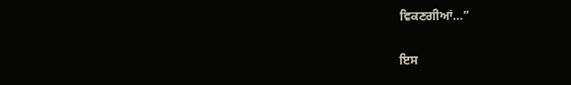ਵਿਕਣਗੀਆਂ…”

ਇਸ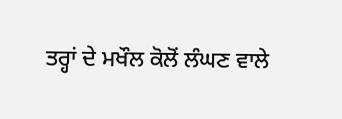ਤਰ੍ਹਾਂ ਦੇ ਮਖੌਲ ਕੋਲੋਂ ਲੰਘਣ ਵਾਲੇ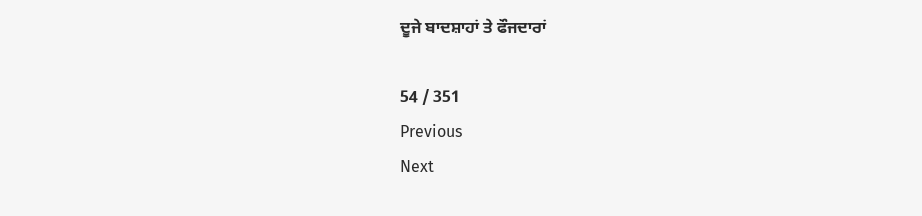ਦੂਜੇ ਬਾਦਸ਼ਾਹਾਂ ਤੇ ਫੌਜਦਾਰਾਂ

54 / 351
Previous
Next